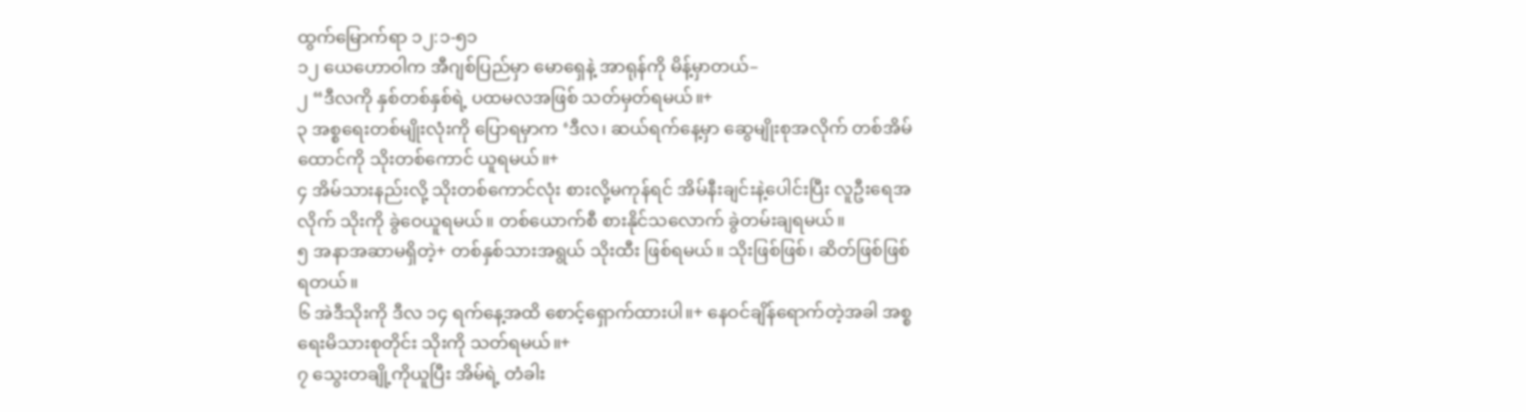ထွက်မြောက်ရာ ၁၂:၁-၅၁
၁၂ ယေဟောဝါက အီဂျစ်ပြည်မှာ မောရှေနဲ့ အာရုန်ကို မိန့်မှာတယ်–
၂ “ဒီလကို နှစ်တစ်နှစ်ရဲ့ ပထမလအဖြစ် သတ်မှတ်ရမယ်။+
၃ အစ္စရေးတစ်မျိုးလုံးကို ပြောရမှာက ‘ဒီလ၊ ဆယ်ရက်နေ့မှာ ဆွေမျိုးစုအလိုက် တစ်အိမ်ထောင်ကို သိုးတစ်ကောင် ယူရမယ်။+
၄ အိမ်သားနည်းလို့ သိုးတစ်ကောင်လုံး စားလို့မကုန်ရင် အိမ်နီးချင်းနဲ့ပေါင်းပြီး လူဦးရေအလိုက် သိုးကို ခွဲဝေယူရမယ်။ တစ်ယောက်စီ စားနိုင်သလောက် ခွဲတမ်းချရမယ်။
၅ အနာအဆာမရှိတဲ့+ တစ်နှစ်သားအရွယ် သိုးထီး ဖြစ်ရမယ်။ သိုးဖြစ်ဖြစ်၊ ဆိတ်ဖြစ်ဖြစ် ရတယ်။
၆ အဲဒီသိုးကို ဒီလ ၁၄ ရက်နေ့အထိ စောင့်ရှောက်ထားပါ။+ နေဝင်ချိန်ရောက်တဲ့အခါ အစ္စရေးမိသားစုတိုင်း သိုးကို သတ်ရမယ်။+
၇ သွေးတချို့ကိုယူပြီး အိမ်ရဲ့ တံခါး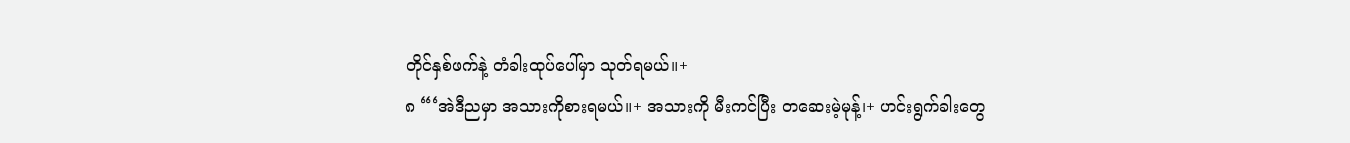တိုင်နှစ်ဖက်နဲ့ တံခါးထုပ်ပေါ်မှာ သုတ်ရမယ်။+
၈ “‘အဲဒီညမှာ အသားကိုစားရမယ်။+ အသားကို မီးကင်ပြီး တဆေးမဲ့မုန့်၊+ ဟင်းရွက်ခါးတွေ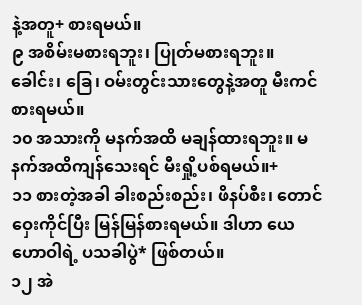နဲ့အတူ+ စားရမယ်။
၉ အစိမ်းမစားရဘူး၊ ပြုတ်မစားရဘူး။ ခေါင်း၊ ခြေ၊ ဝမ်းတွင်းသားတွေနဲ့အတူ မီးကင်စားရမယ်။
၁၀ အသားကို မနက်အထိ မချန်ထားရဘူး။ မနက်အထိကျန်သေးရင် မီးရှို့ပစ်ရမယ်။+
၁၁ စားတဲ့အခါ ခါးစည်းစည်း၊ ဖိနပ်စီး၊ တောင်ဝှေးကိုင်ပြီး မြန်မြန်စားရမယ်။ ဒါဟာ ယေဟောဝါရဲ့ ပသခါပွဲ* ဖြစ်တယ်။
၁၂ အဲ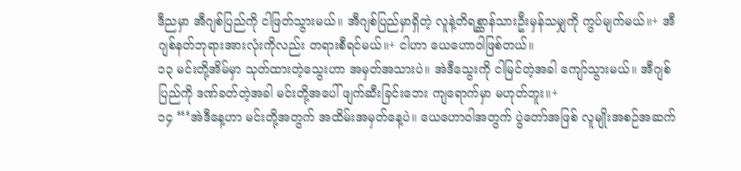ဒီညမှာ အီဂျစ်ပြည်ကို ငါဖြတ်သွားမယ်။ အီဂျစ်ပြည်မှာရှိတဲ့ လူနဲ့တိရစ္ဆာန်သားဦးမှန်သမျှကို ကွပ်မျက်မယ်။+ အီဂျစ်နတ်ဘုရားအားလုံးကိုလည်း တရားစီရင်မယ်။+ ငါဟာ ယေဟောဝါဖြစ်တယ်။
၁၃ မင်းတို့အိမ်မှာ သုတ်ထားတဲ့သွေးဟာ အမှတ်အသားပဲ။ အဲဒီသွေးကို ငါမြင်တဲ့အခါ ကျော်သွားမယ်။ အီဂျစ်ပြည်ကို ဒဏ်ခတ်တဲ့အခါ မင်းတို့အပေါ် ဖျက်ဆီးခြင်းဘေး ကျရောက်မှာ မဟုတ်ဘူး။+
၁၄ “‘အဲဒီနေ့ဟာ မင်းတို့အတွက် အထိမ်းအမှတ်နေ့ပဲ။ ယေဟောဝါအတွက် ပွဲတော်အဖြစ် လူမျိုးအစဉ်အဆက်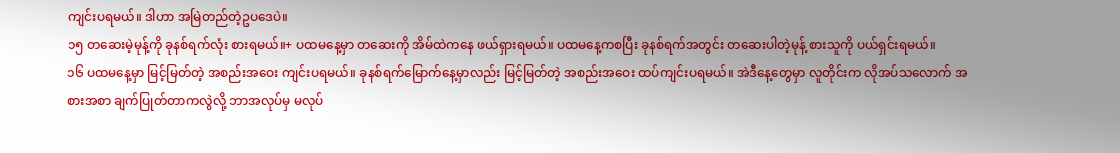ကျင်းပရမယ်။ ဒါဟာ အမြဲတည်တဲ့ဥပဒေပဲ။
၁၅ တဆေးမဲ့မုန့်ကို ခုနစ်ရက်လုံး စားရမယ်။+ ပထမနေ့မှာ တဆေးကို အိမ်ထဲကနေ ဖယ်ရှားရမယ်။ ပထမနေ့ကစပြီး ခုနစ်ရက်အတွင်း တဆေးပါတဲ့မုန့် စားသူကို ပယ်ရှင်းရမယ်။
၁၆ ပထမနေ့မှာ မြင့်မြတ်တဲ့ အစည်းအဝေး ကျင်းပရမယ်။ ခုနစ်ရက်မြောက်နေ့မှာလည်း မြင့်မြတ်တဲ့ အစည်းအဝေး ထပ်ကျင်းပရမယ်။ အဲဒီနေ့တွေမှာ လူတိုင်းက လိုအပ်သလောက် အစားအစာ ချက်ပြုတ်တာကလွဲလို့ ဘာအလုပ်မှ မလုပ်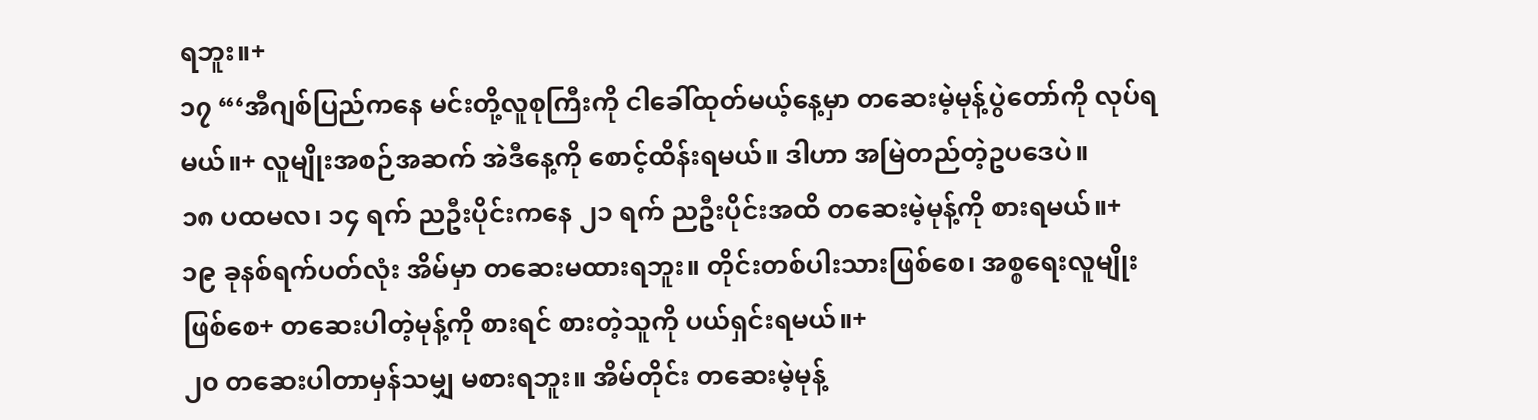ရဘူး။+
၁၇ “‘အီဂျစ်ပြည်ကနေ မင်းတို့လူစုကြီးကို ငါခေါ်ထုတ်မယ့်နေ့မှာ တဆေးမဲ့မုန့်ပွဲတော်ကို လုပ်ရမယ်။+ လူမျိုးအစဉ်အဆက် အဲဒီနေ့ကို စောင့်ထိန်းရမယ်။ ဒါဟာ အမြဲတည်တဲ့ဥပဒေပဲ။
၁၈ ပထမလ၊ ၁၄ ရက် ညဦးပိုင်းကနေ ၂၁ ရက် ညဦးပိုင်းအထိ တဆေးမဲ့မုန့်ကို စားရမယ်။+
၁၉ ခုနစ်ရက်ပတ်လုံး အိမ်မှာ တဆေးမထားရဘူး။ တိုင်းတစ်ပါးသားဖြစ်စေ၊ အစ္စရေးလူမျိုးဖြစ်စေ+ တဆေးပါတဲ့မုန့်ကို စားရင် စားတဲ့သူကို ပယ်ရှင်းရမယ်။+
၂၀ တဆေးပါတာမှန်သမျှ မစားရဘူး။ အိမ်တိုင်း တဆေးမဲ့မုန့်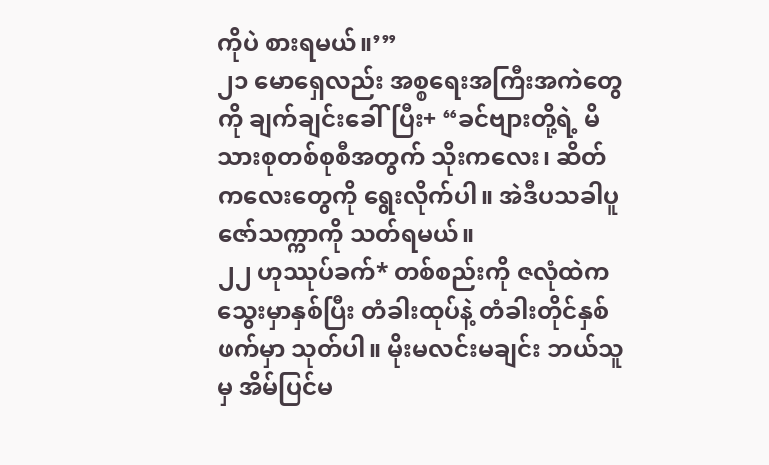ကိုပဲ စားရမယ်။’”
၂၁ မောရှေလည်း အစ္စရေးအကြီးအကဲတွေကို ချက်ချင်းခေါ်ပြီး+ “ခင်ဗျားတို့ရဲ့ မိသားစုတစ်စုစီအတွက် သိုးကလေး၊ ဆိတ်ကလေးတွေကို ရွေးလိုက်ပါ။ အဲဒီပသခါပူဇော်သက္ကာကို သတ်ရမယ်။
၂၂ ဟုဿုပ်ခက်* တစ်စည်းကို ဇလုံထဲက သွေးမှာနှစ်ပြီး တံခါးထုပ်နဲ့ တံခါးတိုင်နှစ်ဖက်မှာ သုတ်ပါ။ မိုးမလင်းမချင်း ဘယ်သူမှ အိမ်ပြင်မ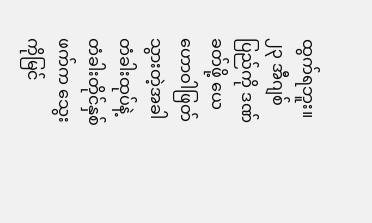ထွက်ရဘူး။
၂၃ အီဂျစ်ပြည်ကို ဒဏ်ခတ်ဖို့ ယေဟောဝါဖြတ်သွားတဲ့အခါ တံခါးထုပ်နဲ့ တံခါးတိုင်နှစ်ဖက်က သွေးကိုမြင်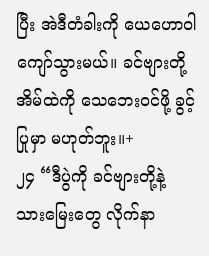ပြီး အဲဒီတံခါးကို ယေဟောဝါ ကျော်သွားမယ်။ ခင်ဗျားတို့အိမ်ထဲကို သေဘေးဝင်ဖို့ ခွင့်ပြုမှာ မဟုတ်ဘူး။+
၂၄ “ဒီပွဲကို ခင်ဗျားတို့နဲ့ သားမြေးတွေ လိုက်နာ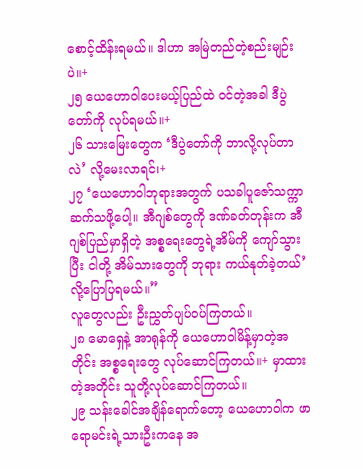စောင့်ထိန်းရမယ်။ ဒါဟာ အမြဲတည်တဲ့စည်းမျဉ်းပဲ။+
၂၅ ယေဟောဝါပေးမယ့်ပြည်ထဲ ဝင်တဲ့အခါ ဒီပွဲတော်ကို လုပ်ရမယ်။+
၂၆ သားမြေးတွေက ‘ဒီပွဲတော်ကို ဘာလို့လုပ်တာလဲ’ လို့မေးလာရင်၊+
၂၇ ‘ယေဟောဝါဘုရားအတွက် ပသခါပူဇော်သက္ကာ ဆက်သဖို့ပေါ့။ အီဂျစ်တွေကို ဒဏ်ခတ်တုန်းက အီဂျစ်ပြည်မှာရှိတဲ့ အစ္စရေးတွေရဲ့အိမ်ကို ကျော်သွားပြီး ငါတို့ အိမ်သားတွေကို ဘုရား ကယ်နုတ်ခဲ့တယ်’ လို့ပြောပြရမယ်။”
လူတွေလည်း ဦးညွှတ်ပျပ်ဝပ်ကြတယ်။
၂၈ မောရှေနဲ့ အာရုန်ကို ယေဟောဝါမိန့်မှာတဲ့အတိုင်း အစ္စရေးတွေ လုပ်ဆောင်ကြတယ်။+ မှာထားတဲ့အတိုင်း သူတို့လုပ်ဆောင်ကြတယ်။
၂၉ သန်းခေါင်အချိန်ရောက်တော့ ယေဟောဝါက ဖာရောမင်းရဲ့သားဦးကနေ အ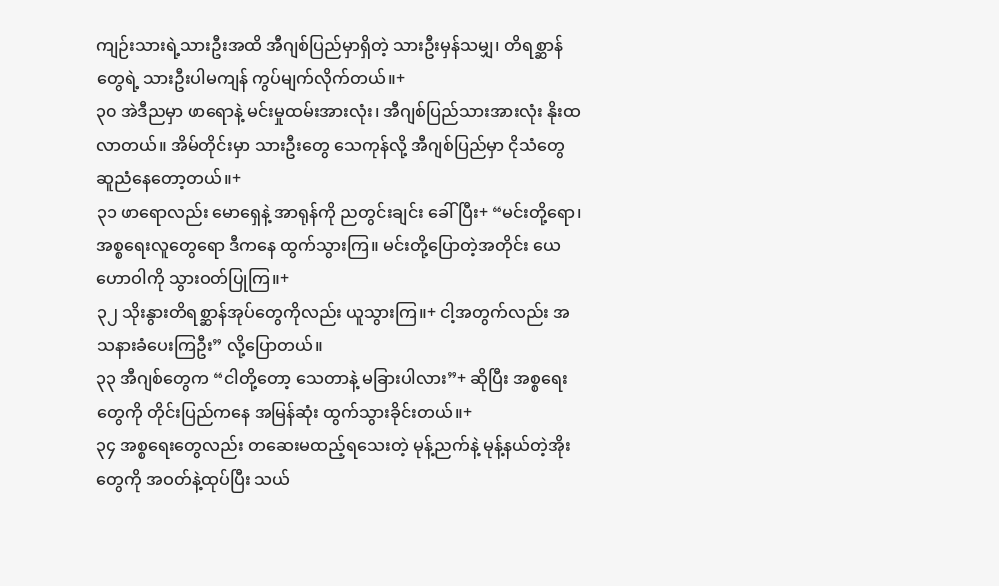ကျဉ်းသားရဲ့သားဦးအထိ အီဂျစ်ပြည်မှာရှိတဲ့ သားဦးမှန်သမျှ၊ တိရစ္ဆာန်တွေရဲ့ သားဦးပါမကျန် ကွပ်မျက်လိုက်တယ်။+
၃၀ အဲဒီညမှာ ဖာရောနဲ့ မင်းမှုထမ်းအားလုံး၊ အီဂျစ်ပြည်သားအားလုံး နိုးထလာတယ်။ အိမ်တိုင်းမှာ သားဦးတွေ သေကုန်လို့ အီဂျစ်ပြည်မှာ ငိုသံတွေ ဆူညံနေတော့တယ်။+
၃၁ ဖာရောလည်း မောရှေနဲ့ အာရုန်ကို ညတွင်းချင်း ခေါ်ပြီး+ “မင်းတို့ရော၊ အစ္စရေးလူတွေရော ဒီကနေ ထွက်သွားကြ။ မင်းတို့ပြောတဲ့အတိုင်း ယေဟောဝါကို သွားဝတ်ပြုကြ။+
၃၂ သိုးနွားတိရစ္ဆာန်အုပ်တွေကိုလည်း ယူသွားကြ။+ ငါ့အတွက်လည်း အသနားခံပေးကြဦး” လို့ပြောတယ်။
၃၃ အီဂျစ်တွေက “ငါတို့တော့ သေတာနဲ့ မခြားပါလား”+ ဆိုပြီး အစ္စရေးတွေကို တိုင်းပြည်ကနေ အမြန်ဆုံး ထွက်သွားခိုင်းတယ်။+
၃၄ အစ္စရေးတွေလည်း တဆေးမထည့်ရသေးတဲ့ မုန့်ညက်နဲ့ မုန့်နယ်တဲ့အိုးတွေကို အဝတ်နဲ့ထုပ်ပြီး သယ်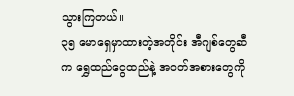သွားကြတယ်။
၃၅ မောရှေမှာထားတဲ့အတိုင်း အီဂျစ်တွေဆီက ရွှေထည်ငွေထည်နဲ့ အဝတ်အစားတွေကို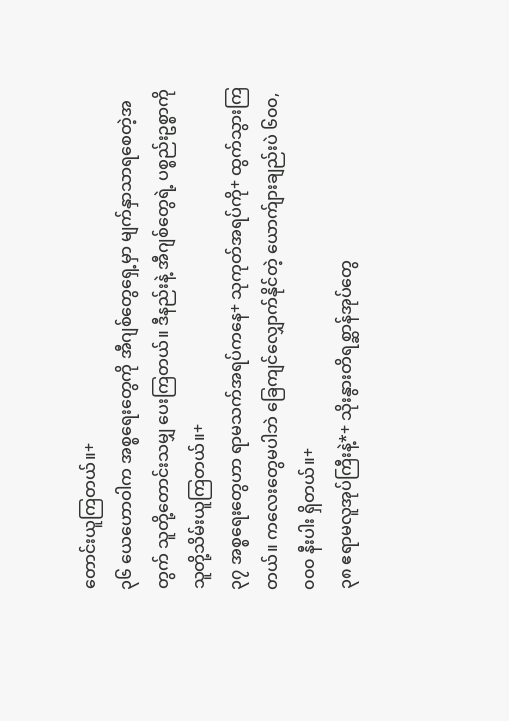တောင်းယူကြတယ်။+
၃၆ ယေဟောဝါက အစ္စရေးတွေကို အီဂျစ်တွေရှေ့မှာ မျက်နှာသာရစေတဲ့အတွက် သူတို့တောင်းသမျှ ပေးကြတယ်။ ဒီနည်းနဲ့ အီဂျစ်တွေရဲ့ ပစ္စည်းဥစ္စာကို သူတို့သိမ်းယူကြတယ်။+
၃၇ အစ္စရေးတွေဟာ ရာမသက်အရပ်ကနေ+ သုကုတ်အရပ်ကို+ ထွက်သွားကြတယ်။ ကလေးတွေမပါဘဲ ခြေကျင်လျှောက်နိုင်တဲ့ ယောက်ျားချည်းပဲ ၆၀၀,၀၀၀ နီးပါး ရှိတယ်။+
၃၈ ဧရာမလူအုပ်ကြီးနဲ့*+ သိုးနွားတိရစ္ဆာန်အုပ်တွေ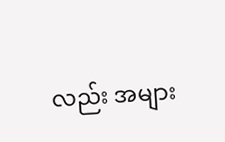လည်း အများ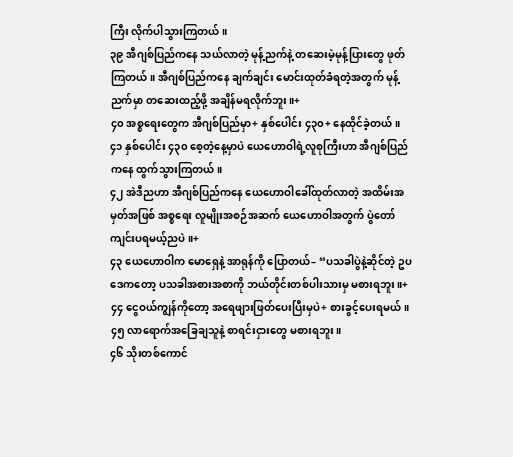ကြီး လိုက်ပါသွားကြတယ်။
၃၉ အီဂျစ်ပြည်ကနေ သယ်လာတဲ့ မုန့်ညက်နဲ့ တဆေးမဲ့မုန့်ပြားတွေ ဖုတ်ကြတယ်။ အီဂျစ်ပြည်ကနေ ချက်ချင်း မောင်းထုတ်ခံရတဲ့အတွက် မုန့်ညက်မှာ တဆေးထည့်ဖို့ အချိန်မရလိုက်ဘူး။+
၄၀ အစ္စရေးတွေက အီဂျစ်ပြည်မှာ+ နှစ်ပေါင်း ၄၃၀+ နေထိုင်ခဲ့တယ်။
၄၁ နှစ်ပေါင်း ၄၃၀ စေ့တဲ့နေ့မှာပဲ ယေဟောဝါရဲ့လူစုကြီးဟာ အီဂျစ်ပြည်ကနေ ထွက်သွားကြတယ်။
၄၂ အဲဒီညဟာ အီဂျစ်ပြည်ကနေ ယေဟောဝါခေါ်ထုတ်လာတဲ့ အထိမ်းအမှတ်အဖြစ် အစ္စရေး လူမျိုးအစဉ်အဆက် ယေဟောဝါအတွက် ပွဲတော်ကျင်းပရမယ့်ညပဲ။+
၄၃ ယေဟောဝါက မောရှေနဲ့ အာရုန်ကို ပြောတယ်– “ပသခါပွဲနဲ့ဆိုင်တဲ့ ဥပဒေကတော့ ပသခါအစားအစာကို ဘယ်တိုင်းတစ်ပါးသားမှ မစားရဘူး။+
၄၄ ငွေဝယ်ကျွန်ကိုတော့ အရေဖျားဖြတ်ပေးပြီးမှပဲ+ စားခွင့်ပေးရမယ်။
၄၅ လာရောက်အခြေချသူနဲ့ စာရင်းငှားတွေ မစားရဘူး။
၄၆ သိုးတစ်ကောင်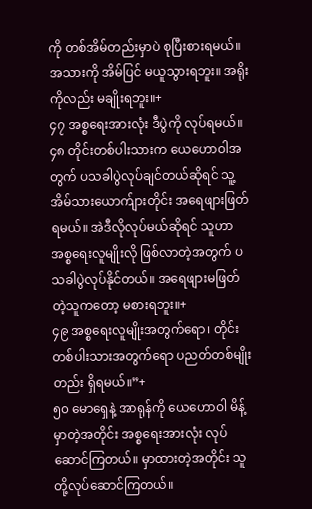ကို တစ်အိမ်တည်းမှာပဲ စုပြီးစားရမယ်။ အသားကို အိမ်ပြင် မယူသွားရဘူး။ အရိုးကိုလည်း မချိုးရဘူး။+
၄၇ အစ္စရေးအားလုံး ဒီပွဲကို လုပ်ရမယ်။
၄၈ တိုင်းတစ်ပါးသားက ယေဟောဝါအတွက် ပသခါပွဲလုပ်ချင်တယ်ဆိုရင် သူ့အိမ်သားယောက်ျားတိုင်း အရေဖျားဖြတ်ရမယ်။ အဲဒီလိုလုပ်မယ်ဆိုရင် သူဟာ အစ္စရေးလူမျိုးလို ဖြစ်လာတဲ့အတွက် ပသခါပွဲလုပ်နိုင်တယ်။ အရေဖျားမဖြတ်တဲ့သူကတော့ မစားရဘူး။+
၄၉ အစ္စရေးလူမျိုးအတွက်ရော၊ တိုင်းတစ်ပါးသားအတွက်ရော ပညတ်တစ်မျိုးတည်း ရှိရမယ်။”+
၅၀ မောရှေနဲ့ အာရုန်ကို ယေဟောဝါ မိန့်မှာတဲ့အတိုင်း အစ္စရေးအားလုံး လုပ်ဆောင်ကြတယ်။ မှာထားတဲ့အတိုင်း သူတို့လုပ်ဆောင်ကြတယ်။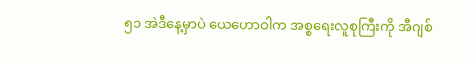၅၁ အဲဒီနေ့မှာပဲ ယေဟောဝါက အစ္စရေးလူစုကြီးကို အီဂျစ်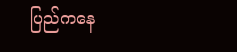ပြည်ကနေ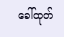ခေါ်ထုတ်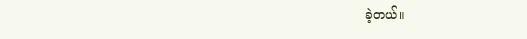ခဲ့တယ်။